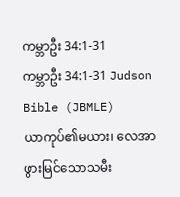ကမ္ဘာဦး 34:1-31
ကမ္ဘာဦး 34:1-31 Judson Bible (JBMLE)
ယာကုပ်၏မယား၊ လေအာဖွားမြင်သောသမီး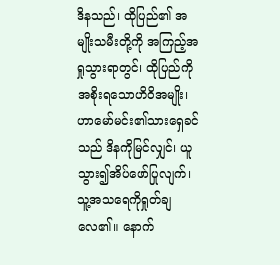ဒိနသည်၊ ထိုပြည်၏ အမျိုးသမီးတို့ကို အကြည့်အရှုသွားရာတွင်၊ ထိုပြည်ကိုအစိုးရသောဟိဝိအမျိုး၊ ဟာမော်မင်း၏သားရှေခင်သည် ဒိနကိုမြင်လျှင်၊ ယူသွား၍အိပ်ဖော်ပြုလျက်၊ သူ့အသရေကိုရှုတ်ချလေ၏။ နောက်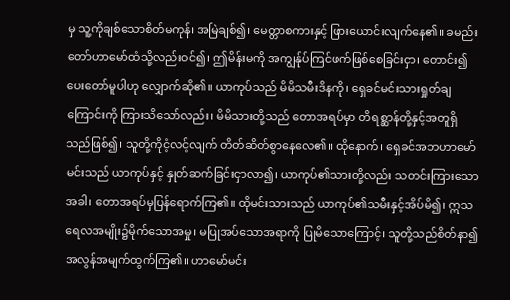မှ သူ့ကိုချစ်သောစိတ်မကုန်၊ အမြဲချစ်၍၊ မေတ္တာစကားနှင့် ဖြားယောင်းလျက်နေ၏။ ခမည်းတော်ဟာမော်ထံသို့လည်းဝင်၍၊ ဤမိန်းမကို အကျွန်ုပ်ကြင်ဖက်ဖြစ်စေခြင်းငှာ၊ တောင်း၍ပေးတော်မူပါဟု လျှောက်ဆို၏။ ယာကုပ်သည် မိမိသမီးဒိနကို၊ ရှေခင်မင်းသားရှုတ်ချကြောင်းကို ကြားသိသော်လည်း၊ မိမိသားတို့သည် တောအရပ်မှာ တိရစ္ဆာန်တို့နှင့်အတူရှိသည်ဖြစ်၍၊ သူတို့ကိုငံ့လင့်လျက် တိတ်ဆိတ်စွာနေလေ၏။ ထိုနောက်၊ ရှေခင်အဘဟာမော်မင်းသည် ယာကုပ်နှင့် နှုတ်ဆက်ခြင်းငှာလာ၍၊ ယာကုပ်၏သားတို့လည်း သတင်းကြားသောအခါ၊ တောအရပ်မှပြန်ရောက်ကြ၏။ ထိုမင်းသားသည် ယာကုပ်၏သမီးနှင့်အိပ်မိ၍၊ ဣသရေလအမျိုး၌မိုက်သောအမှု၊ မပြုအပ်သောအရာကို ပြုမိသောကြောင့်၊ သူတို့သည်စိတ်နာ၍ အလွန်အမျက်ထွက်ကြ၏။ ဟာမော်မင်း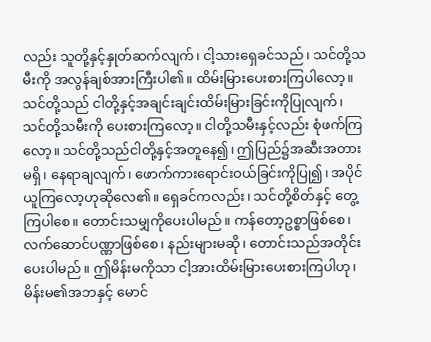လည်း သူတို့နှင့်နှုတ်ဆက်လျက်၊ ငါ့သားရှေခင်သည်၊ သင်တို့သမီးကို အလွန်ချစ်အားကြီးပါ၏။ ထိမ်းမြားပေးစားကြပါလော့။ သင်တို့သည် ငါတို့နှင့်အချင်းချင်းထိမ်းမြားခြင်းကိုပြုလျက်၊ သင်တို့သမီးကို ပေးစားကြလော့။ ငါတို့သမီးနှင့်လည်း စုံဖက်ကြလော့။ သင်တို့သည်ငါတို့နှင့်အတူနေ၍၊ ဤပြည်၌အဆီးအတားမရှိ၊ နေရာချလျက်၊ ဖောက်ကားရောင်းဝယ်ခြင်းကိုပြု၍၊ အပိုင်ယူကြလော့ဟုဆိုလေ၏။ ရှေခင်ကလည်း၊ သင်တို့စိတ်နှင့် တွေ့ကြပါစေ။ တောင်းသမျှကိုပေးပါမည်။ ကန်တော့ဥစ္စာဖြစ်စေ၊ လက်ဆောင်ပဏ္ဏာဖြစ်စေ၊ နည်းများမဆို၊ တောင်းသည်အတိုင်းပေးပါမည်။ ဤမိန်းမကိုသာ ငါ့အားထိမ်းမြားပေးစားကြပါဟု၊ မိန်းမ၏အဘနှင့် မောင်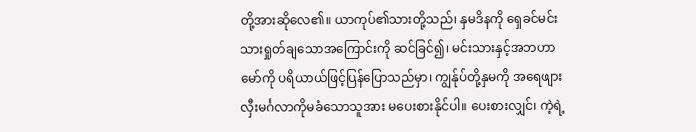တို့အားဆိုလေ၏။ ယာကုပ်၏သားတို့သည်၊ နှမဒိနကို ရှေခင်မင်းသားရှုတ်ချသောအကြောင်းကို ဆင်ခြင်၍၊ မင်းသားနှင့်အဘဟာမော်ကို ပရိယာယ်ဖြင့်ပြန်ပြောသည်မှာ၊ ကျွန်ုပ်တို့နှမကို အရေဖျားလှီးမင်္ဂလာကိုမခံသောသူအား မပေးစားနိုင်ပါ။ ပေးစားလျှင်၊ ကဲ့ရဲ့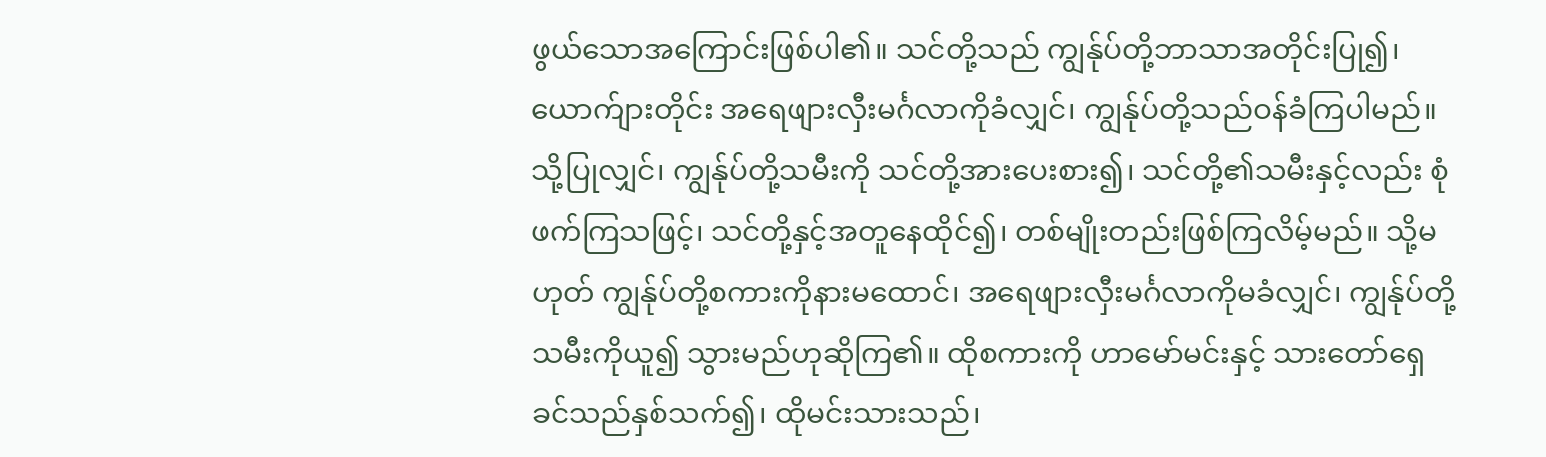ဖွယ်သောအကြောင်းဖြစ်ပါ၏။ သင်တို့သည် ကျွန်ုပ်တို့ဘာသာအတိုင်းပြု၍၊ ယောက်ျားတိုင်း အရေဖျားလှီးမင်္ဂလာကိုခံလျှင်၊ ကျွန်ုပ်တို့သည်ဝန်ခံကြပါမည်။ သို့ပြုလျှင်၊ ကျွန်ုပ်တို့သမီးကို သင်တို့အားပေးစား၍၊ သင်တို့၏သမီးနှင့်လည်း စုံဖက်ကြသဖြင့်၊ သင်တို့နှင့်အတူနေထိုင်၍၊ တစ်မျိုးတည်းဖြစ်ကြလိမ့်မည်။ သို့မဟုတ် ကျွန်ုပ်တို့စကားကိုနားမထောင်၊ အရေဖျားလှီးမင်္ဂလာကိုမခံလျှင်၊ ကျွန်ုပ်တို့သမီးကိုယူ၍ သွားမည်ဟုဆိုကြ၏။ ထိုစကားကို ဟာမော်မင်းနှင့် သားတော်ရှေခင်သည်နှစ်သက်၍၊ ထိုမင်းသားသည်၊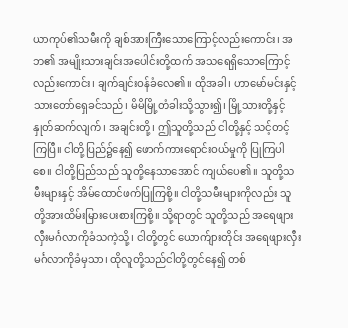ယာကုပ်၏သမီးကို ချစ်အားကြီးသောကြောင့်လည်းကောင်း၊ အဘ၏ အမျိုးသားချင်းအပေါင်းတို့ထက် အသရေရှိသောကြောင့်လည်းကောင်း၊ ချက်ချင်းဝန်ခံလေ၏။ ထိုအခါ၊ ဟာမော်မင်းနှင့် သားတော်ရှေခင်သည်၊ မိမိမြို့တံခါးသို့သွား၍၊ မြို့သားတို့နှင့်နှုတ်ဆက်လျက်၊ အချင်းတို့၊ ဤသူတို့သည် ငါတို့နှင့် သင့်တင့်ကြပြီ။ ငါတို့ပြည်၌နေ၍ ဖောက်ကားရောင်းဝယ်မှုကို ပြုကြပါစေ။ ငါတို့ပြည်သည် သူတို့နေသာအောင် ကျယ်ပေ၏။ သူတို့သမီးများနှင့် အိမ်ထောင်ဖက်ပြုကြစို့။ ငါတို့သမီးများကိုလည်း သူတို့အားထိမ်းမြားပေးစားကြစို့။ သို့ရာတွင် သူတို့သည် အရေဖျားလှီးမင်္ဂလာကိုခံသကဲ့သို့၊ ငါတို့တွင် ယောက်ျားတိုင်း အရေဖျားလှီးမင်္ဂလာကိုခံမှသာ၊ ထိုလူတို့သည်ငါတို့တွင်နေ၍ တစ်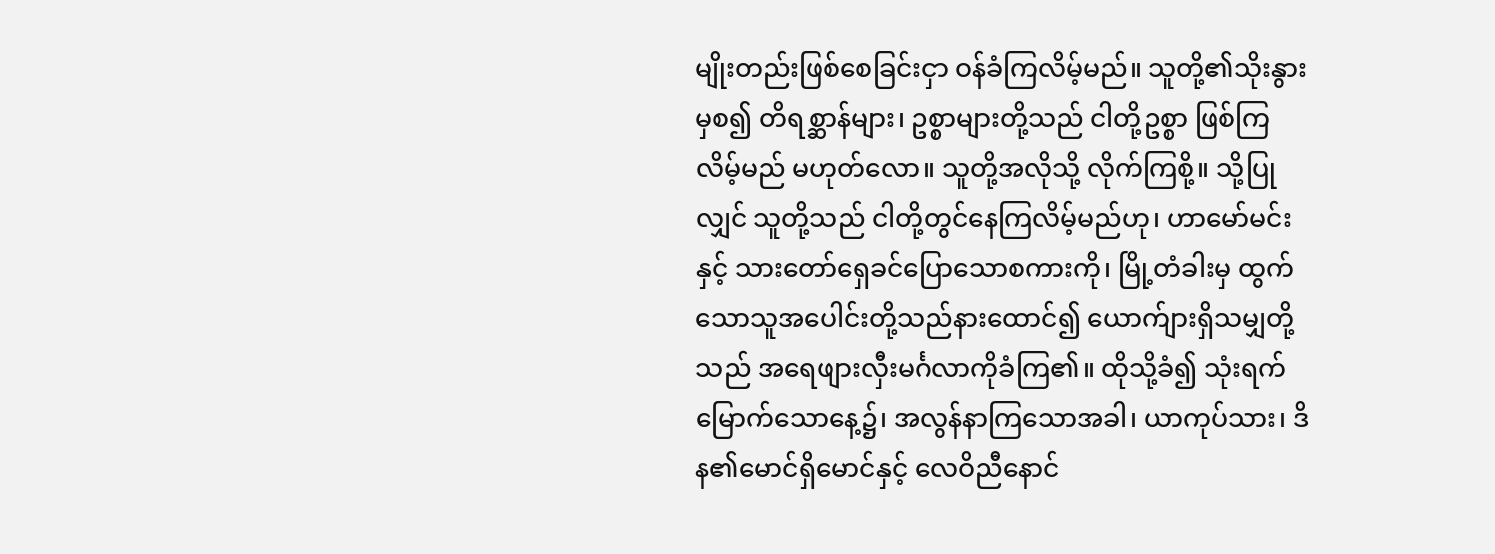မျိုးတည်းဖြစ်စေခြင်းငှာ ဝန်ခံကြလိမ့်မည်။ သူတို့၏သိုးနွားမှစ၍ တိရစ္ဆာန်များ၊ ဥစ္စာများတို့သည် ငါတို့ဥစ္စာ ဖြစ်ကြလိမ့်မည် မဟုတ်လော။ သူတို့အလိုသို့ လိုက်ကြစို့။ သို့ပြုလျှင် သူတို့သည် ငါတို့တွင်နေကြလိမ့်မည်ဟု၊ ဟာမော်မင်းနှင့် သားတော်ရှေခင်ပြောသောစကားကို၊ မြို့တံခါးမှ ထွက်သောသူအပေါင်းတို့သည်နားထောင်၍ ယောက်ျားရှိသမျှတို့သည် အရေဖျားလှီးမင်္ဂလာကိုခံကြ၏။ ထိုသို့ခံ၍ သုံးရက်မြောက်သောနေ့၌၊ အလွန်နာကြသောအခါ၊ ယာကုပ်သား၊ ဒိန၏မောင်ရှိမောင်နှင့် လေဝိညီနောင်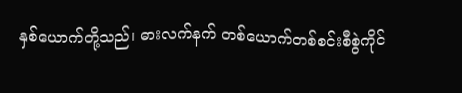နှစ်ယောက်တို့သည်၊ ဓားလက်နက် တစ်ယောက်တစ်စင်းစီစွဲကိုင်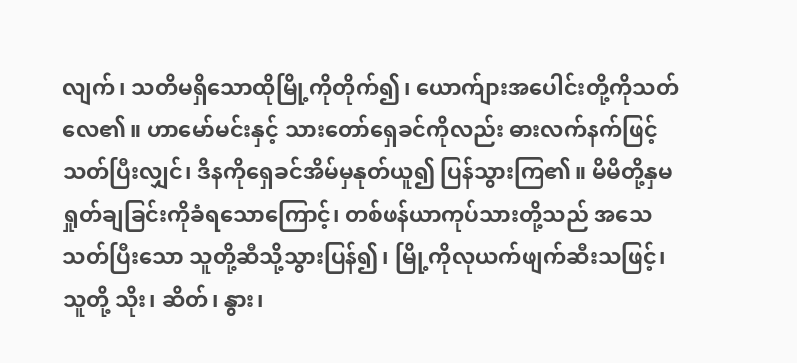လျက်၊ သတိမရှိသောထိုမြို့ကိုတိုက်၍၊ ယောက်ျားအပေါင်းတို့ကိုသတ်လေ၏။ ဟာမော်မင်းနှင့် သားတော်ရှေခင်ကိုလည်း ဓားလက်နက်ဖြင့်သတ်ပြီးလျှင်၊ ဒိနကိုရှေခင်အိမ်မှနုတ်ယူ၍ ပြန်သွားကြ၏။ မိမိတို့နှမရှုတ်ချခြင်းကိုခံရသောကြောင့်၊ တစ်ဖန်ယာကုပ်သားတို့သည် အသေသတ်ပြီးသော သူတို့ဆီသို့သွားပြန်၍၊ မြို့ကိုလုယက်ဖျက်ဆီးသဖြင့်၊ သူတို့ သိုး၊ ဆိတ်၊ နွား၊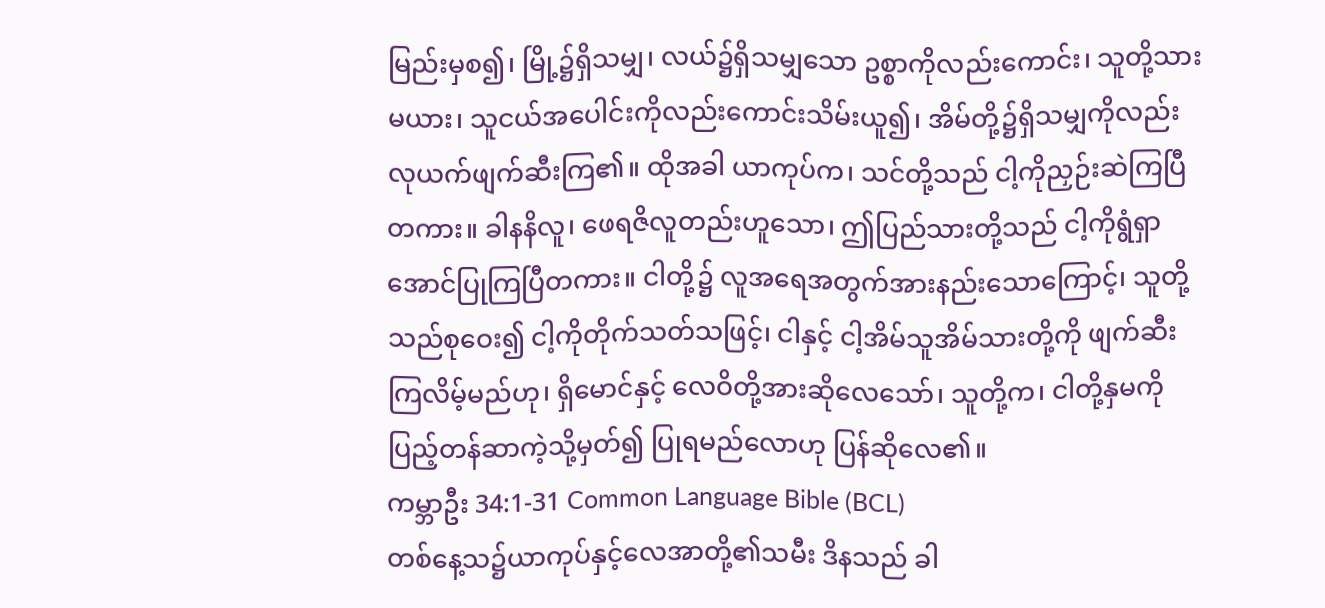မြည်းမှစ၍၊ မြို့၌ရှိသမျှ၊ လယ်၌ရှိသမျှသော ဥစ္စာကိုလည်းကောင်း၊ သူတို့သားမယား၊ သူငယ်အပေါင်းကိုလည်းကောင်းသိမ်းယူ၍၊ အိမ်တို့၌ရှိသမျှကိုလည်း လုယက်ဖျက်ဆီးကြ၏။ ထိုအခါ ယာကုပ်က၊ သင်တို့သည် ငါ့ကိုညှဉ်းဆဲကြပြီတကား။ ခါနနိလူ၊ ဖေရဇိလူတည်းဟူသော၊ ဤပြည်သားတို့သည် ငါ့ကိုရွံရှာအောင်ပြုကြပြီတကား။ ငါတို့၌ လူအရေအတွက်အားနည်းသောကြောင့်၊ သူတို့သည်စုဝေး၍ ငါ့ကိုတိုက်သတ်သဖြင့်၊ ငါနှင့် ငါ့အိမ်သူအိမ်သားတို့ကို ဖျက်ဆီးကြလိမ့်မည်ဟု၊ ရှိမောင်နှင့် လေဝိတို့အားဆိုလေသော်၊ သူတို့က၊ ငါတို့နှမကိုပြည့်တန်ဆာကဲ့သို့မှတ်၍ ပြုရမည်လောဟု ပြန်ဆိုလေ၏။
ကမ္ဘာဦး 34:1-31 Common Language Bible (BCL)
တစ်နေ့သ၌ယာကုပ်နှင့်လေအာတို့၏သမီး ဒိနသည် ခါ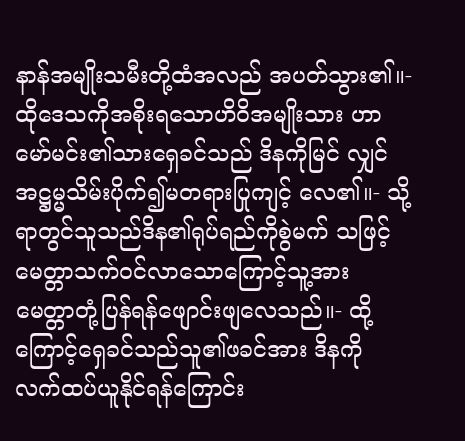နာန်အမျိုးသမီးတို့ထံအလည် အပတ်သွား၏။- ထိုဒေသကိုအစိုးရသောဟိဝိအမျိုးသား ဟာမော်မင်း၏သားရှေခင်သည် ဒိနကိုမြင် လျှင်အဋ္ဌမ္မသိမ်းပိုက်၍မတရားပြုကျင့် လေ၏။- သို့ရာတွင်သူသည်ဒိန၏ရုပ်ရည်ကိုစွဲမက် သဖြင့် မေတ္တာသက်ဝင်လာသောကြောင့်သူ့အား မေတ္တာတုံ့ပြန်ရန်ဖျောင်းဖျလေသည်။- ထို့ကြောင့်ရှေခင်သည်သူ၏ဖခင်အား ဒိနကို လက်ထပ်ယူနိုင်ရန်ကြောင်း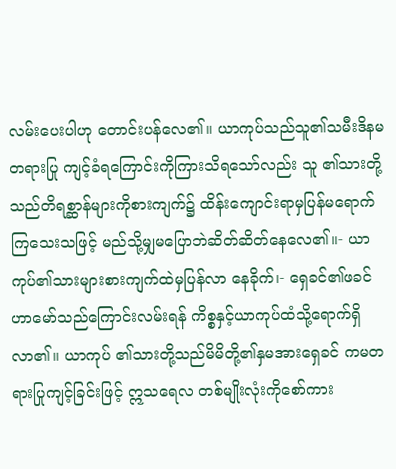လမ်းပေးပါဟု တောင်းပန်လေ၏။ ယာကုပ်သည်သူ၏သမီးဒိနမတရားပြု ကျင့်ခံရကြောင်းကိုကြားသိရသော်လည်း သူ ၏သားတို့သည်တိရစ္ဆာန်များကိုစားကျက်၌ ထိန်းကျောင်းရာမှပြန်မရောက်ကြသေးသဖြင့် မည်သို့မျှမပြောဘဲဆိတ်ဆိတ်နေလေ၏။- ယာကုပ်၏သားများစားကျက်ထဲမှပြန်လာ နေခိုက်၊- ရှေခင်၏ဖခင်ဟာမော်သည်ကြောင်းလမ်းရန် ကိစ္စနှင့်ယာကုပ်ထံသို့ရောက်ရှိလာ၏။ ယာကုပ် ၏သားတို့သည်မိမိတို့၏နှမအားရှေခင် ကမတရားပြုကျင့်ခြင်းဖြင့် ဣသရေလ တစ်မျိုးလုံးကိုစော်ကား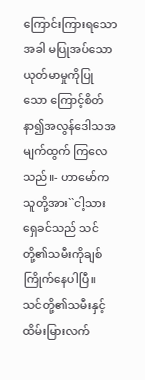ကြောင်းကြားရသော အခါ မပြုအပ်သောယုတ်မာမှုကိုပြုသော ကြောင့်စိတ်နာ၍အလွန်ဒေါသအမျက်ထွက် ကြလေသည်။- ဟာမော်ကသူတို့အား``ငါ့သားရှေခင်သည် သင်တို့၏သမီးကိုချစ်ကြိုက်နေပါပြီ။ သင်တို့၏သမီးနှင့်ထိမ်းမြားလက်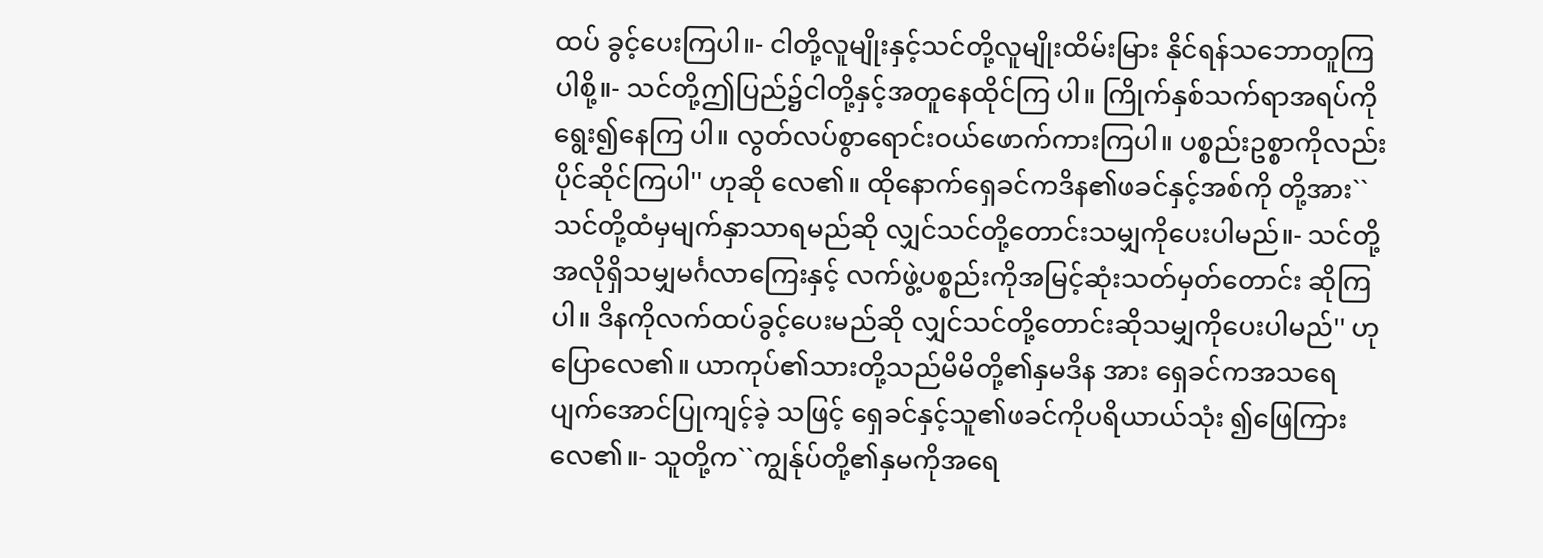ထပ် ခွင့်ပေးကြပါ။- ငါတို့လူမျိုးနှင့်သင်တို့လူမျိုးထိမ်းမြား နိုင်ရန်သဘောတူကြပါစို့။- သင်တို့ဤပြည်၌ငါတို့နှင့်အတူနေထိုင်ကြ ပါ။ ကြိုက်နှစ်သက်ရာအရပ်ကိုရွေး၍နေကြ ပါ။ လွတ်လပ်စွာရောင်းဝယ်ဖောက်ကားကြပါ။ ပစ္စည်းဥစ္စာကိုလည်းပိုင်ဆိုင်ကြပါ'' ဟုဆို လေ၏။ ထိုနောက်ရှေခင်ကဒိန၏ဖခင်နှင့်အစ်ကို တို့အား``သင်တို့ထံမှမျက်နှာသာရမည်ဆို လျှင်သင်တို့တောင်းသမျှကိုပေးပါမည်။- သင်တို့အလိုရှိသမျှမင်္ဂလာကြေးနှင့် လက်ဖွဲ့ပစ္စည်းကိုအမြင့်ဆုံးသတ်မှတ်တောင်း ဆိုကြပါ။ ဒိနကိုလက်ထပ်ခွင့်ပေးမည်ဆို လျှင်သင်တို့တောင်းဆိုသမျှကိုပေးပါမည်'' ဟုပြောလေ၏။ ယာကုပ်၏သားတို့သည်မိမိတို့၏နှမဒိန အား ရှေခင်ကအသရေပျက်အောင်ပြုကျင့်ခဲ့ သဖြင့် ရှေခင်နှင့်သူ၏ဖခင်ကိုပရိယာယ်သုံး ၍ဖြေကြားလေ၏။- သူတို့က``ကျွန်ုပ်တို့၏နှမကိုအရေ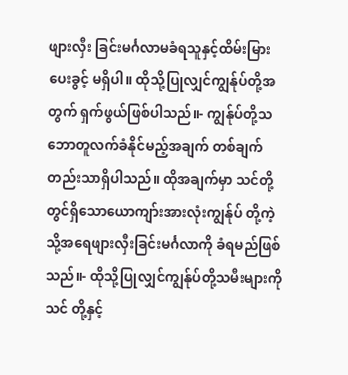ဖျားလှီး ခြင်းမင်္ဂလာမခံရသူနှင့်ထိမ်းမြားပေးခွင့် မရှိပါ။ ထိုသို့ပြုလျှင်ကျွန်ုပ်တို့အတွက် ရှက်ဖွယ်ဖြစ်ပါသည်။- ကျွန်ုပ်တို့သဘောတူလက်ခံနိုင်မည့်အချက် တစ်ချက်တည်းသာရှိပါသည်။ ထိုအချက်မှာ သင်တို့တွင်ရှိသောယောကျာ်းအားလုံးကျွန်ုပ် တို့ကဲ့သို့အရေဖျားလှီးခြင်းမင်္ဂလာကို ခံရမည်ဖြစ်သည်။- ထိုသို့ပြုလျှင်ကျွန်ုပ်တို့သမီးများကိုသင် တို့နှင့်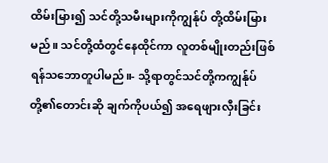ထိမ်းမြား၍ သင်တို့သမီးများကိုကျွန်ုပ် တို့ထိမ်းမြားမည်။ သင်တို့ထံတွင်နေထိုင်ကာ လူတစ်မျိုးတည်းဖြစ်ရန်သဘောတူပါမည်။- သို့ရာတွင်သင်တို့ကကျွန်ုပ်တို့၏တောင်းဆို ချက်ကိုပယ်၍ အရေဖျားလှီးခြင်း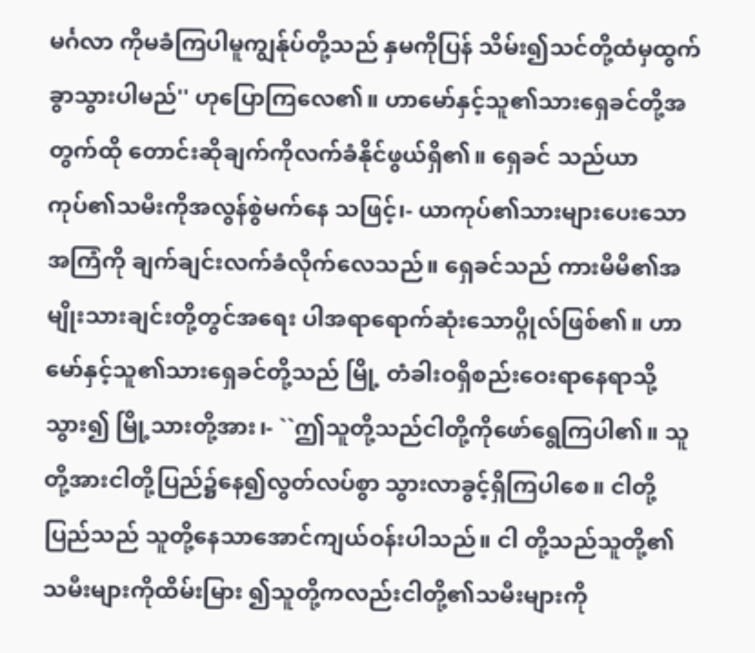မင်္ဂလာ ကိုမခံကြပါမူကျွန်ုပ်တို့သည် နှမကိုပြန် သိမ်း၍သင်တို့ထံမှထွက်ခွာသွားပါမည်'' ဟုပြောကြလေ၏။ ဟာမော်နှင့်သူ၏သားရှေခင်တို့အတွက်ထို တောင်းဆိုချက်ကိုလက်ခံနိုင်ဖွယ်ရှိ၏။ ရှေခင် သည်ယာကုပ်၏သမီးကိုအလွန်စွဲမက်နေ သဖြင့်၊- ယာကုပ်၏သားများပေးသောအကြံကို ချက်ချင်းလက်ခံလိုက်လေသည်။ ရှေခင်သည် ကားမိမိ၏အမျိုးသားချင်းတို့တွင်အရေး ပါအရာရောက်ဆုံးသောပ္ဂိုလ်ဖြစ်၏။ ဟာမော်နှင့်သူ၏သားရှေခင်တို့သည် မြို့ တံခါးဝရှိစည်းဝေးရာနေရာသို့သွား၍ မြို့သားတို့အား၊- ``ဤသူတို့သည်ငါတို့ကိုဖော်ရွေကြပါ၏။ သူတို့အားငါတို့ပြည်၌နေ၍လွတ်လပ်စွာ သွားလာခွင့်ရှိကြပါစေ။ ငါတို့ပြည်သည် သူတို့နေသာအောင်ကျယ်ဝန်းပါသည်။ ငါ တို့သည်သူတို့၏သမီးများကိုထိမ်းမြား ၍သူတို့ကလည်းငါတို့၏သမီးများကို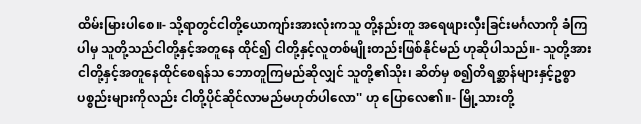ထိမ်းမြားပါစေ။- သို့ရာတွင်ငါတို့ယောကျာ်းအားလုံးကသူ တို့နည်းတူ အရေဖျားလှီးခြင်းမင်္ဂလာကို ခံကြပါမှ သူတို့သည်ငါတို့နှင့်အတူနေ ထိုင်၍ ငါတို့နှင့်လူတစ်မျိုးတည်းဖြစ်နိုင်မည် ဟုဆိုပါသည်။- သူတို့အားငါတို့နှင့်အတူနေထိုင်စေရန်သ ဘောတူကြမည်ဆိုလျှင် သူတို့၏သိုး၊ ဆိတ်မှ စ၍တိရစ္ဆာန်များနှင့်ဥစ္စာပစ္စည်းများကိုလည်း ငါတို့ပိုင်ဆိုင်လာမည်မဟုတ်ပါလော'' ဟု ပြောလေ၏။- မြို့သားတို့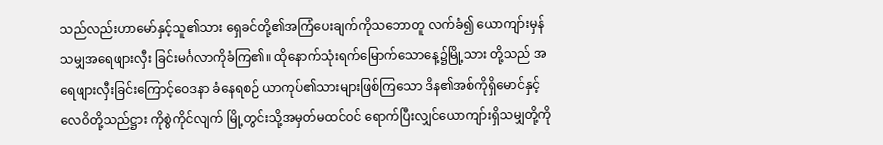သည်လည်းဟာမော်နှင့်သူ၏သား ရှေခင်တို့၏အကြံပေးချက်ကိုသဘောတူ လက်ခံ၍ ယောကျာ်းမှန်သမျှအရေဖျားလှီး ခြင်းမင်္ဂလာကိုခံကြ၏။ ထိုနောက်သုံးရက်မြောက်သောနေ့၌မြို့သား တို့သည် အရေဖျားလှီးခြင်းကြောင့်ဝေဒနာ ခံနေရစဉ် ယာကုပ်၏သားများဖြစ်ကြသော ဒိန၏အစ်ကိုရှိမောင်နှင့်လေဝိတို့သည်ဋ္ဌား ကိုစွဲကိုင်လျက် မြို့တွင်းသို့အမှတ်မထင်ဝင် ရောက်ပြီးလျှင်ယောကျာ်းရှိသမျှတို့ကို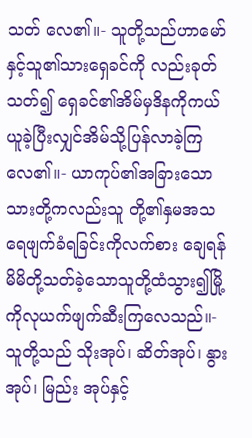သတ် လေ၏။- သူတို့သည်ဟာမော်နှင့်သူ၏သားရှေခင်ကို လည်းခုတ်သတ်၍ ရှေခင်၏အိမ်မှဒိနကိုကယ် ယူခဲ့ပြီးလျှင်အိမ်သို့ပြန်လာခဲ့ကြလေ၏။- ယာကုပ်၏အခြားသောသားတို့ကလည်းသူ တို့၏နှမအသရေဖျက်ခံရခြင်းကိုလက်စား ချေရန် မိမိတို့သတ်ခဲ့သောသူတို့ထံသွား၍မြို့ ကိုလုယက်ဖျက်ဆီးကြလေသည်။- သူတို့သည် သိုးအုပ်၊ ဆိတ်အုပ်၊ နွားအုပ်၊ မြည်း အုပ်နှင့်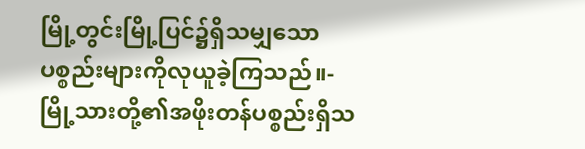မြို့တွင်းမြို့ပြင်၌ရှိသမျှသော ပစ္စည်းများကိုလုယူခဲ့ကြသည်။- မြို့သားတို့၏အဖိုးတန်ပစ္စည်းရှိသ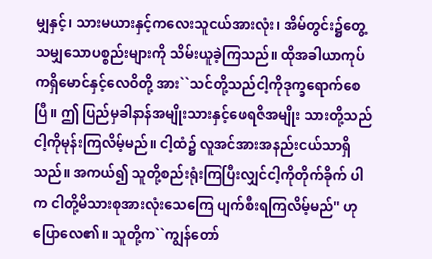မျှနှင့်၊ သားမယားနှင့်ကလေးသူငယ်အားလုံး၊ အိမ်တွင်း၌တွေ့သမျှသောပစ္စည်းများကို သိမ်းယူခဲ့ကြသည်။ ထိုအခါယာကုပ်ကရှိမောင်နှင့်လေဝိတို့ အား``သင်တို့သည်ငါ့ကိုဒုက္ခရောက်စေပြီ။ ဤ ပြည်မှခါနာန်အမျိုးသားနှင့်ဖေရဇိအမျိုး သားတို့သည်ငါ့ကိုမုန်းကြလိမ့်မည်။ ငါ့ထံ၌ လူအင်အားအနည်းငယ်သာရှိသည်။ အကယ်၍ သူတို့စည်းရုံးကြပြီးလျှင်ငါ့ကိုတိုက်ခိုက် ပါက ငါတို့မိသားစုအားလုံးသေကြေ ပျက်စီးရကြလိမ့်မည်'' ဟုပြောလေ၏။ သူတို့က``ကျွန်တော်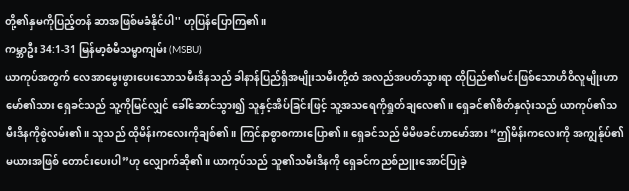တို့၏နှမကိုပြည့်တန် ဆာအဖြစ်မခံနိုင်ပါ'' ဟုပြန်ပြောကြ၏။
ကမ္ဘာဦး 34:1-31 မြန်မာ့စံမီသမ္မာကျမ်း (MSBU)
ယာကုပ်အတွက် လေအာမွေးဖွားပေးသောသမီးဒိနသည် ခါနာန်ပြည်ရှိအမျိုးသမီးတို့ထံ အလည်အပတ်သွားရာ ထိုပြည်၏မင်းဖြစ်သောဟိဝိလူမျိုးဟာမော်၏သား ရှေခင်သည် သူ့ကိုမြင်လျှင် ခေါ်ဆောင်သွား၍ သူနှင့်အိပ်ခြင်းဖြင့် သူ့အသရေကိုရှုတ်ချလေ၏။ ရှေခင်၏စိတ်နှလုံးသည် ယာကုပ်၏သမီးဒိနကိုစွဲလမ်း၏။ သူသည် ထိုမိန်းကလေးကိုချစ်၏။ ကြင်နာစွာစကားပြော၏။ ရှေခင်သည် မိမိဖခင်ဟာမော်အား “ဤမိန်းကလေးကို အကျွန်ုပ်၏မယားအဖြစ် တောင်းပေးပါ”ဟု လျှောက်ဆို၏။ ယာကုပ်သည် သူ၏သမီးဒိနကို ရှေခင်ကညစ်ညူးအောင်ပြုခဲ့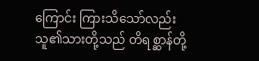ကြောင်း ကြားသိသော်လည်း သူ၏သားတို့သည် တိရစ္ဆာန်တို့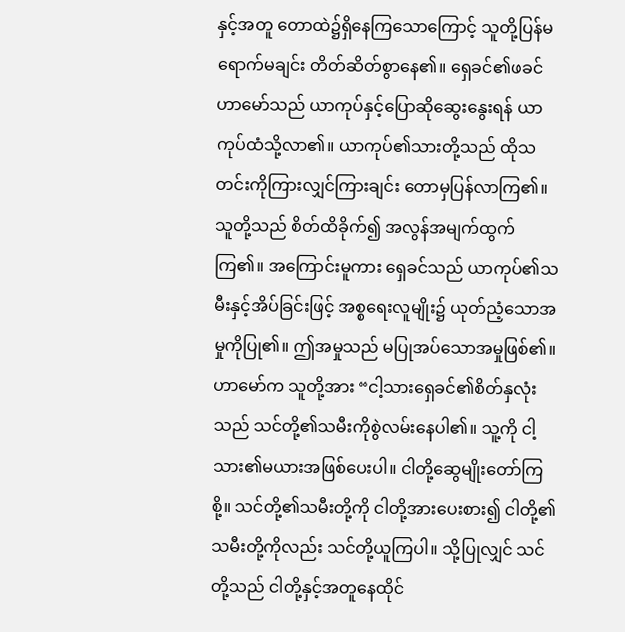နှင့်အတူ တောထဲ၌ရှိနေကြသောကြောင့် သူတို့ပြန်မရောက်မချင်း တိတ်ဆိတ်စွာနေ၏။ ရှေခင်၏ဖခင်ဟာမော်သည် ယာကုပ်နှင့်ပြောဆိုဆွေးနွေးရန် ယာကုပ်ထံသို့လာ၏။ ယာကုပ်၏သားတို့သည် ထိုသတင်းကိုကြားလျှင်ကြားချင်း တောမှပြန်လာကြ၏။ သူတို့သည် စိတ်ထိခိုက်၍ အလွန်အမျက်ထွက်ကြ၏။ အကြောင်းမူကား ရှေခင်သည် ယာကုပ်၏သမီးနှင့်အိပ်ခြင်းဖြင့် အစ္စရေးလူမျိုး၌ ယုတ်ညံ့သောအမှုကိုပြု၏။ ဤအမှုသည် မပြုအပ်သောအမှုဖြစ်၏။ ဟာမော်က သူတို့အား “ငါ့သားရှေခင်၏စိတ်နှလုံးသည် သင်တို့၏သမီးကိုစွဲလမ်းနေပါ၏။ သူ့ကို ငါ့သား၏မယားအဖြစ်ပေးပါ။ ငါတို့ဆွေမျိုးတော်ကြစို့။ သင်တို့၏သမီးတို့ကို ငါတို့အားပေးစား၍ ငါတို့၏သမီးတို့ကိုလည်း သင်တို့ယူကြပါ။ သို့ပြုလျှင် သင်တို့သည် ငါတို့နှင့်အတူနေထိုင်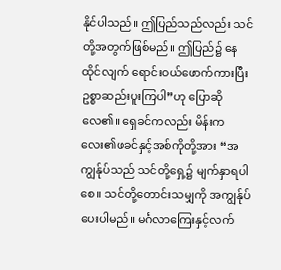နိုင်ပါသည်။ ဤပြည်သည်လည်း သင်တို့အတွက်ဖြစ်မည်။ ဤပြည်၌ နေထိုင်လျက် ရောင်းဝယ်ဖောက်ကားပြီး ဥစ္စာဆည်းပူးကြပါ”ဟု ပြောဆိုလေ၏။ ရှေခင်ကလည်း မိန်းကလေး၏ဖခင်နှင့်အစ်ကိုတို့အား “အကျွန်ုပ်သည် သင်တို့ရှေ့၌ မျက်နှာရပါစေ။ သင်တို့တောင်းသမျှကို အကျွန်ုပ်ပေးပါမည်။ မင်္ဂလာကြေးနှင့်လက်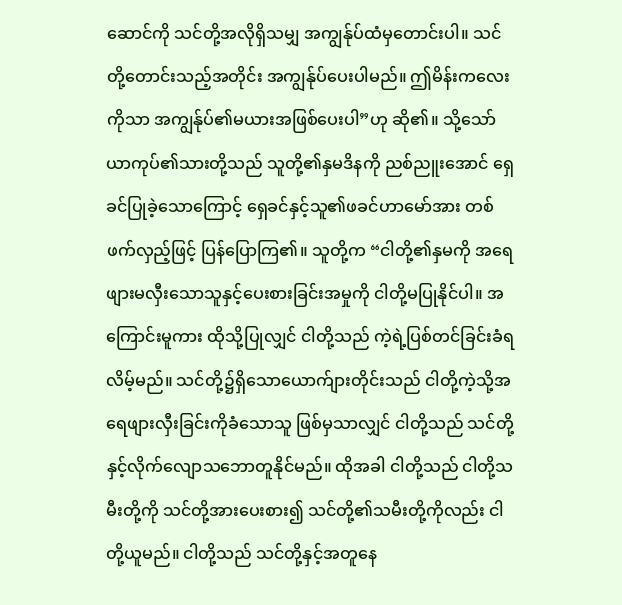ဆောင်ကို သင်တို့အလိုရှိသမျှ အကျွန်ုပ်ထံမှတောင်းပါ။ သင်တို့တောင်းသည့်အတိုင်း အကျွန်ုပ်ပေးပါမည်။ ဤမိန်းကလေးကိုသာ အကျွန်ုပ်၏မယားအဖြစ်ပေးပါ”ဟု ဆို၏။ သို့သော် ယာကုပ်၏သားတို့သည် သူတို့၏နှမဒိနကို ညစ်ညူးအောင် ရှေခင်ပြုခဲ့သောကြောင့် ရှေခင်နှင့်သူ၏ဖခင်ဟာမော်အား တစ်ဖက်လှည့်ဖြင့် ပြန်ပြောကြ၏။ သူတို့က “ငါတို့၏နှမကို အရေဖျားမလှီးသောသူနှင့်ပေးစားခြင်းအမှုကို ငါတို့မပြုနိုင်ပါ။ အကြောင်းမူကား ထိုသို့ပြုလျှင် ငါတို့သည် ကဲ့ရဲ့ပြစ်တင်ခြင်းခံရလိမ့်မည်။ သင်တို့၌ရှိသောယောက်ျားတိုင်းသည် ငါတို့ကဲ့သို့အရေဖျားလှီးခြင်းကိုခံသောသူ ဖြစ်မှသာလျှင် ငါတို့သည် သင်တို့နှင့်လိုက်လျောသဘောတူနိုင်မည်။ ထိုအခါ ငါတို့သည် ငါတို့သမီးတို့ကို သင်တို့အားပေးစား၍ သင်တို့၏သမီးတို့ကိုလည်း ငါတို့ယူမည်။ ငါတို့သည် သင်တို့နှင့်အတူနေ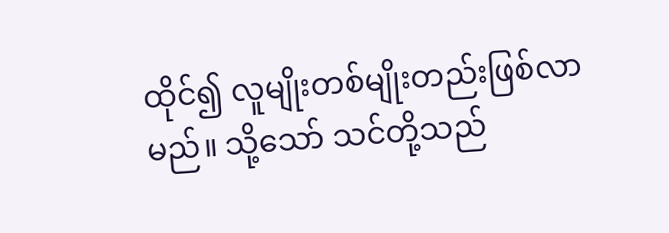ထိုင်၍ လူမျိုးတစ်မျိုးတည်းဖြစ်လာမည်။ သို့သော် သင်တို့သည်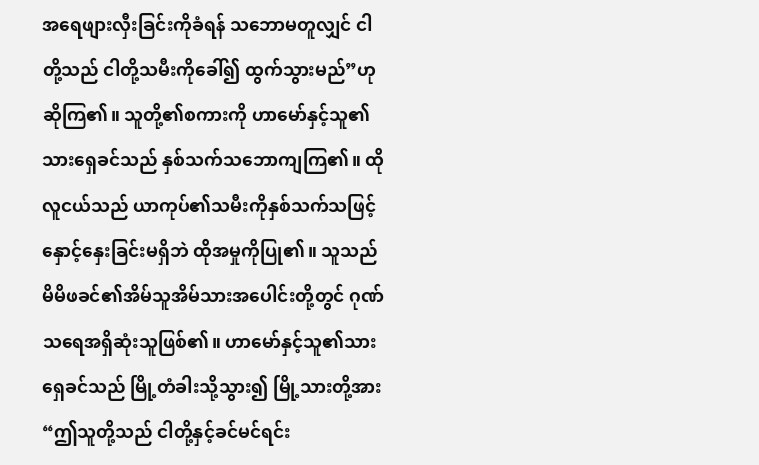အရေဖျားလှီးခြင်းကိုခံရန် သဘောမတူလျှင် ငါတို့သည် ငါတို့သမီးကိုခေါ်၍ ထွက်သွားမည်”ဟု ဆိုကြ၏။ သူတို့၏စကားကို ဟာမော်နှင့်သူ၏သားရှေခင်သည် နှစ်သက်သဘောကျကြ၏။ ထိုလူငယ်သည် ယာကုပ်၏သမီးကိုနှစ်သက်သဖြင့် နှောင့်နှေးခြင်းမရှိဘဲ ထိုအမှုကိုပြု၏။ သူသည် မိမိဖခင်၏အိမ်သူအိမ်သားအပေါင်းတို့တွင် ဂုဏ်သရေအရှိဆုံးသူဖြစ်၏။ ဟာမော်နှင့်သူ၏သားရှေခင်သည် မြို့တံခါးသို့သွား၍ မြို့သားတို့အား “ဤသူတို့သည် ငါတို့နှင့်ခင်မင်ရင်း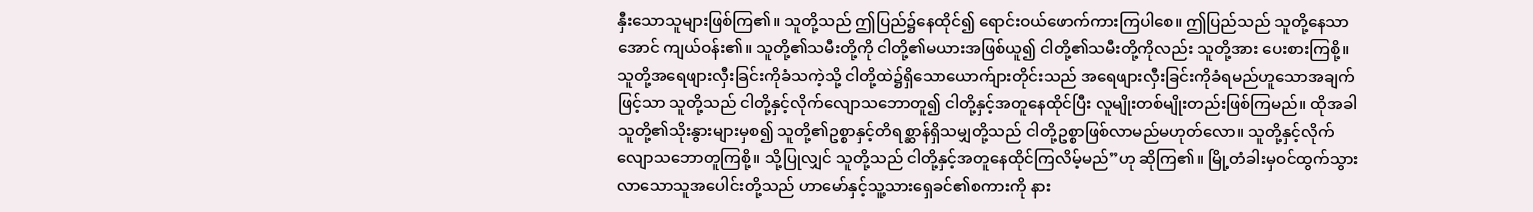နှီးသောသူများဖြစ်ကြ၏။ သူတို့သည် ဤပြည်၌နေထိုင်၍ ရောင်းဝယ်ဖောက်ကားကြပါစေ။ ဤပြည်သည် သူတို့နေသာအောင် ကျယ်ဝန်း၏။ သူတို့၏သမီးတို့ကို ငါတို့၏မယားအဖြစ်ယူ၍ ငါတို့၏သမီးတို့ကိုလည်း သူတို့အား ပေးစားကြစို့။ သူတို့အရေဖျားလှီးခြင်းကိုခံသကဲ့သို့ ငါတို့ထဲ၌ရှိသောယောက်ျားတိုင်းသည် အရေဖျားလှီးခြင်းကိုခံရမည်ဟူသောအချက်ဖြင့်သာ သူတို့သည် ငါတို့နှင့်လိုက်လျောသဘောတူ၍ ငါတို့နှင့်အတူနေထိုင်ပြီး လူမျိုးတစ်မျိုးတည်းဖြစ်ကြမည်။ ထိုအခါ သူတို့၏သိုးနွားများမှစ၍ သူတို့၏ဥစ္စာနှင့်တိရစ္ဆာန်ရှိသမျှတို့သည် ငါတို့ဥစ္စာဖြစ်လာမည်မဟုတ်လော။ သူတို့နှင့်လိုက်လျောသဘောတူကြစို့။ သို့ပြုလျှင် သူတို့သည် ငါတို့နှင့်အတူနေထိုင်ကြလိမ့်မည်”ဟု ဆိုကြ၏။ မြို့တံခါးမှဝင်ထွက်သွားလာသောသူအပေါင်းတို့သည် ဟာမော်နှင့်သူ့သားရှေခင်၏စကားကို နား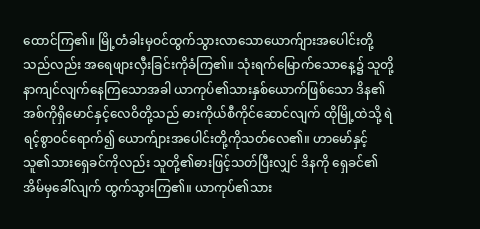ထောင်ကြ၏။ မြို့တံခါးမှဝင်ထွက်သွားလာသောယောက်ျားအပေါင်းတို့သည်လည်း အရေဖျားလှီးခြင်းကိုခံကြ၏။ သုံးရက်မြောက်သောနေ့၌ သူတို့နာကျင်လျက်နေကြသောအခါ ယာကုပ်၏သားနှစ်ယောက်ဖြစ်သော ဒိန၏အစ်ကိုရှိမောင်နှင့်လေဝိတို့သည် ဓားကိုယ်စီကိုင်ဆောင်လျက် ထိုမြို့ထဲသို့ ရဲရင့်စွာဝင်ရောက်၍ ယောက်ျားအပေါင်းတို့ကိုသတ်လေ၏။ ဟာမော်နှင့်သူ၏သားရှေခင်ကိုလည်း သူတို့၏ဓားဖြင့်သတ်ပြီးလျှင် ဒိနကို ရှေခင်၏အိမ်မှခေါ်လျက် ထွက်သွားကြ၏။ ယာကုပ်၏သား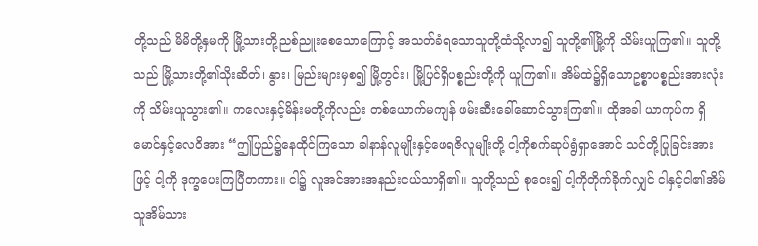တို့သည် မိမိတို့နှမကို မြို့သားတို့ညစ်ညူးစေသောကြောင့် အသတ်ခံရသောသူတို့ထံသို့လာ၍ သူတို့၏မြို့ကို သိမ်းယူကြ၏။ သူတို့သည် မြို့သားတို့၏သိုးဆိတ်၊ နွား၊ မြည်းများမှစ၍ မြို့တွင်း၊ မြို့ပြင်ရှိပစ္စည်းတို့ကို ယူကြ၏။ အိမ်ထဲ၌ရှိသောဥစ္စာပစ္စည်းအားလုံးကို သိမ်းယူသွား၏။ ကလေးနှင့်မိန်းမတို့ကိုလည်း တစ်ယောက်မကျန် ဖမ်းဆီးခေါ်ဆောင်သွားကြ၏။ ထိုအခါ ယာကုပ်က ရှိမောင်နှင့်လေဝိအား “ဤပြည်၌နေထိုင်ကြသော ခါနာန်လူမျိုးနှင့်ဖေရဇိလူမျိုးတို့ ငါ့ကိုစက်ဆုပ်ရွံရှာအောင် သင်တို့ပြုခြင်းအားဖြင့် ငါ့ကို ဒုက္ခပေးကြပြီတကား။ ငါ၌ လူအင်အားအနည်းငယ်သာရှိ၏။ သူတို့သည် စုဝေး၍ ငါ့ကိုတိုက်ခိုက်လျှင် ငါနှင့်ငါ၏အိမ်သူအိမ်သား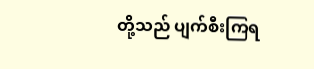တို့သည် ပျက်စီးကြရ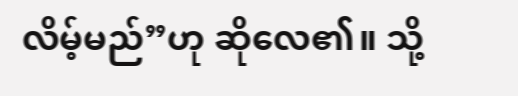လိမ့်မည်”ဟု ဆိုလေ၏။ သို့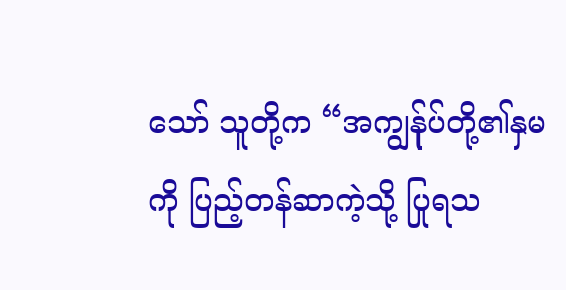သော် သူတို့က “အကျွန်ုပ်တို့၏နှမကို ပြည့်တန်ဆာကဲ့သို့ ပြုရသ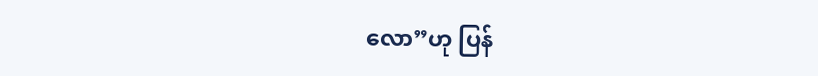လော”ဟု ပြန်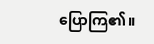ပြောကြ၏။